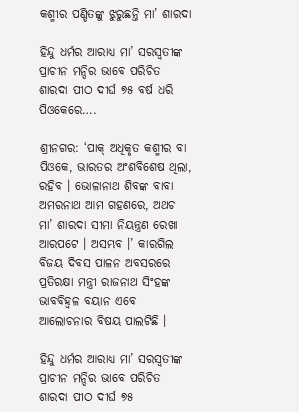କଶ୍ମୀର ପଣ୍ଡିତଙ୍କୁ ଝୁରୁଛନ୍ତି ମା’ ଶାରଦା

ହିନ୍ଦୁ ଧର୍ମର ଆରାଧ୍ୟ ମା’ ସରସ୍ୱତୀଙ୍କ ପ୍ରାଚୀନ ମନ୍ଦିର ଭାବେ ପରିଚିତ ଶାରଦା ପୀଠ ଦୀର୍ଘ ୭୫ ବର୍ଷ ଧରି ପିଓକେରେ….

ଶ୍ରୀନଗର: ‘ପାକ୍‌ ଅଧିକୃତ କଶ୍ମୀର ବା ପିଓକେ, ଭାରତର ଅଂଶବିଶେଷ ଥିଲା, ରହିବ । ଭୋଳାନାଥ ଶିବଙ୍କ ବାବା ଅମରନାଥ ଆମ ଗହଣରେ, ଅଥଚ ମା’ ଶାରଦା ସୀମା ନିୟନ୍ତ୍ରଣ ରେଖା ଆରପଟେ । ଅସମ୍ଭବ ।’ କାରଗିଲ ବିଜୟ ଦିବସ ପାଳନ ଅବସରରେ ପ୍ରତିରକ୍ଷା ମନ୍ତ୍ରୀ ରାଜନାଥ ସିଂହଙ୍କ ଭାବବିହ୍ୱଳ ବୟାନ ଏବେ ଆଲୋଚନାର ବିଷୟ ପାଲଟିଛି ।

ହିନ୍ଦୁ ଧର୍ମର ଆରାଧ୍ୟ ମା’ ସରସ୍ୱତୀଙ୍କ ପ୍ରାଚୀନ ମନ୍ଦିର ଭାବେ ପରିଚିତ ଶାରଦା ପୀଠ ଦୀର୍ଘ ୭୫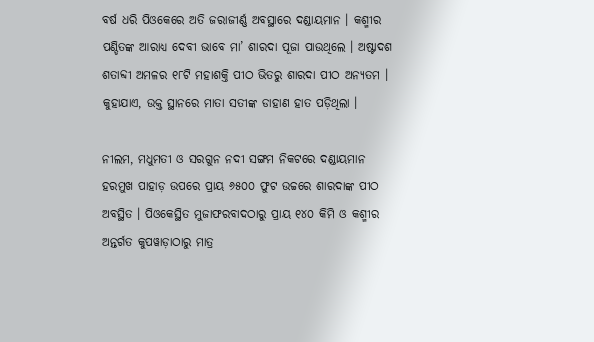ବର୍ଷ ଧରି ପିଓକେରେ ଅତି ଜରାଜୀର୍ଣ୍ଣ ଅବସ୍ଥାରେ ଦଣ୍ଡାୟମାନ । କଶ୍ମୀର ପଣ୍ଡିତଙ୍କ ଆରାଧ୍ୟ ଦେବୀ ଭାବେ ମା’ ଶାରଦା ପୂଜା ପାଉଥିଲେ । ଅଷ୍ଟାଦଶ ଶତାବ୍ଦୀ ଅମଳର ୧୮ଟି ମହାଶକ୍ତି ପୀଠ ଭିତରୁ ଶାରଦା ପୀଠ ଅନ୍ୟତମ । କୁହାଯାଏ, ଉକ୍ତ ସ୍ଥାନରେ ମାତା ସତୀଙ୍କ ଡାହାଣ ହାତ ପଡ଼ିଥିଲା ।

ନୀଲମ, ମଧୁମତୀ ଓ ସରଗୁନ ନଦୀ ସଙ୍ଗମ ନିକଟରେ ଦଣ୍ଡାୟମାନ ହରମୁଖ ପାହାଡ଼ ଉପରେ ପ୍ରାୟ ୬୫୦୦ ଫୁଟ ଉଚ୍ଚରେ ଶାରଦାଙ୍କ ପୀଠ ଅବସ୍ଥିତ । ପିଓକେସ୍ଥିତ ମୁଜାଫରବାଦଠାରୁ ପ୍ରାୟ ୧୪୦ କିମି ଓ କଶ୍ମୀର ଅନ୍ତର୍ଗତ କୁପୱାଡ଼ାଠାରୁ ମାତ୍ର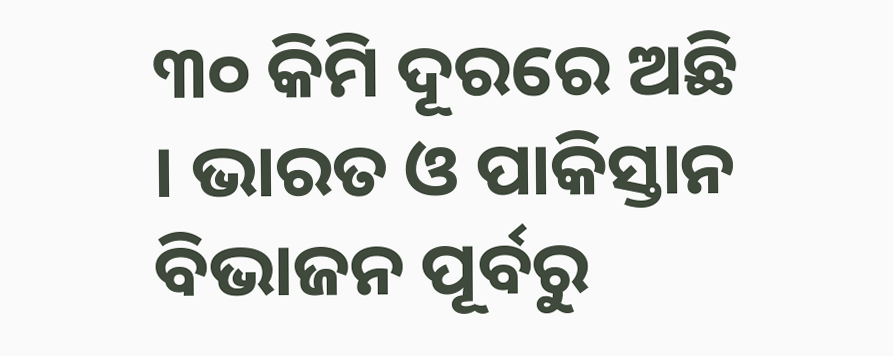୩୦ କିମି ଦୂରରେ ଅଛି । ଭାରତ ଓ ପାକିସ୍ତାନ ବିଭାଜନ ପୂର୍ବରୁ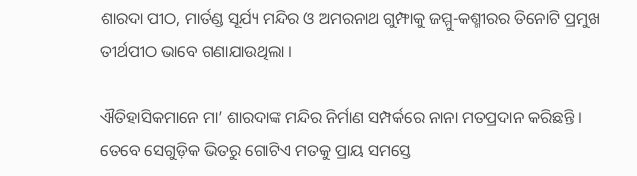ଶାରଦା ପୀଠ, ମାର୍ତଣ୍ଡ ସୂର୍ଯ୍ୟ ମନ୍ଦିର ଓ ଅମରନାଥ ଗୁମ୍ଫାକୁ ଜମ୍ମୁ-କଶ୍ମୀରର ତିନୋଟି ପ୍ରମୁଖ ତୀର୍ଥପୀଠ ଭାବେ ଗଣାଯାଉଥିଲା ।

ଐତିହାସିକମାନେ ମା’ ଶାରଦାଙ୍କ ମନ୍ଦିର ନିର୍ମାଣ ସମ୍ପର୍କରେ ନାନା ମତପ୍ରଦାନ କରିଛନ୍ତି । ତେବେ ସେଗୁଡ଼ିକ ଭିତରୁ ଗୋଟିଏ ମତକୁ ପ୍ରାୟ ସମସ୍ତେ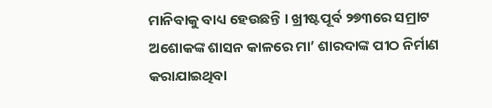ମାନିବାକୁ ବାଧ୍ୟ ହେଉଛନ୍ତି । ଖ୍ରୀଷ୍ଟପୂର୍ବ ୨୭୩ରେ ସମ୍ରାଟ ଅଶୋକଙ୍କ ଶାସନ କାଳରେ ମା’ ଶାରଦାଙ୍କ ପୀଠ ନିର୍ମାଣ କରାଯାଇଥିବା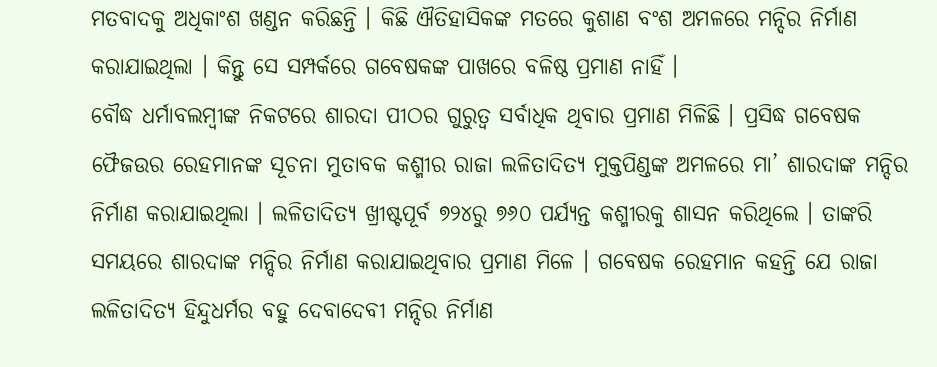ମତବାଦକୁ ଅଧିକାଂଶ ଖଣ୍ଡନ କରିଛନ୍ତି । କିଛି ଐତିହାସିକଙ୍କ ମତରେ କୁଶାଣ ବଂଶ ଅମଳରେ ମନ୍ଦିର ନିର୍ମାଣ କରାଯାଇଥିଲା । କିନ୍ତୁ ସେ ସମ୍ପର୍କରେ ଗବେଷକଙ୍କ ପାଖରେ ବଳିଷ୍ଠ ପ୍ରମାଣ ନାହିଁ ।
ବୌଦ୍ଧ ଧର୍ମାବଲମ୍ବୀଙ୍କ ନିକଟରେ ଶାରଦା ପୀଠର ଗୁରୁତ୍ୱ ସର୍ବାଧିକ ଥିବାର ପ୍ରମାଣ ମିଳିଛି । ପ୍ରସିଦ୍ଧ ଗବେଷକ ଫୈଜଉର ରେହମାନଙ୍କ ସୂଚନା ମୁତାବକ କଶ୍ମୀର ରାଜା ଲଳିତାଦିତ୍ୟ ମୁକ୍ତପିଣ୍ଡଙ୍କ ଅମଳରେ ମା’ ଶାରଦାଙ୍କ ମନ୍ଦିର ନିର୍ମାଣ କରାଯାଇଥିଲା । ଲଳିତାଦିତ୍ୟ ଖ୍ରୀଷ୍ଟପୂର୍ବ ୭୨୪ରୁ ୭୬୦ ପର୍ଯ୍ୟନ୍ତ କଶ୍ମୀରକୁ ଶାସନ କରିଥିଲେ । ତାଙ୍କରି ସମୟରେ ଶାରଦାଙ୍କ ମନ୍ଦିର ନିର୍ମାଣ କରାଯାଇଥିବାର ପ୍ରମାଣ ମିଳେ । ଗବେଷକ ରେହମାନ କହନ୍ତି ଯେ ରାଜା ଲଳିତାଦିତ୍ୟ ହିନ୍ଦୁଧର୍ମର ବହୁ ଦେବାଦେବୀ ମନ୍ଦିର ନିର୍ମାଣ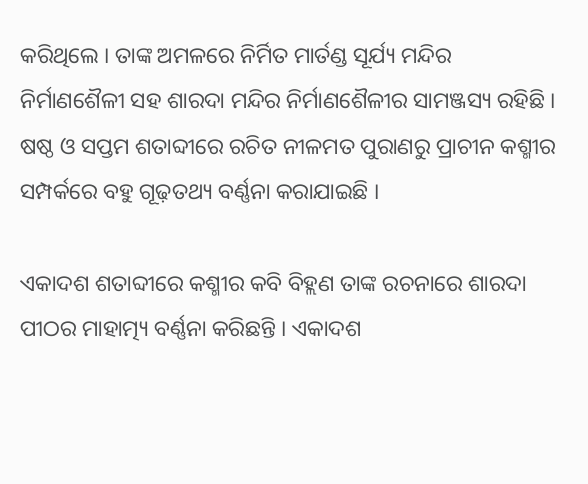କରିଥିଲେ । ତାଙ୍କ ଅମଳରେ ନିର୍ମିତ ମାର୍ତଣ୍ଡ ସୂର୍ଯ୍ୟ ମନ୍ଦିର ନିର୍ମାଣଶୈଳୀ ସହ ଶାରଦା ମନ୍ଦିର ନିର୍ମାଣଶୈଳୀର ସାମଞ୍ଜସ୍ୟ ରହିଛି । ଷଷ୍ଠ ଓ ସପ୍ତମ ଶତାବ୍ଦୀରେ ରଚିତ ନୀଳମତ ପୁରାଣରୁ ପ୍ରାଚୀନ କଶ୍ମୀର ସମ୍ପର୍କରେ ବହୁ ଗୂଢ଼ତଥ୍ୟ ବର୍ଣ୍ଣନା କରାଯାଇଛି ।

ଏକାଦଶ ଶତାବ୍ଦୀରେ କଶ୍ମୀର କବି ବିହ୍ଲଣ ତାଙ୍କ ରଚନାରେ ଶାରଦା ପୀଠର ମାହାତ୍ମ୍ୟ ବର୍ଣ୍ଣନା କରିଛନ୍ତି । ଏକାଦଶ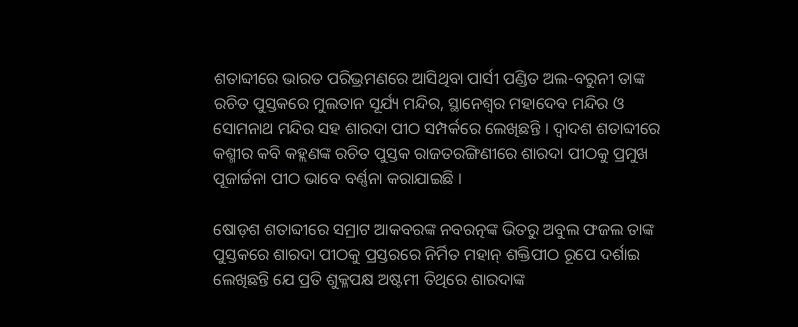ଶତାବ୍ଦୀରେ ଭାରତ ପରିଭ୍ରମଣରେ ଆସିଥିବା ପାର୍ସୀ ପଣ୍ଡିତ ଅଲ-ବରୁନୀ ତାଙ୍କ ରଚିତ ପୁସ୍ତକରେ ମୁଲତାନ ସୂର୍ଯ୍ୟ ମନ୍ଦିର, ସ୍ଥାନେଶ୍ୱର ମହାଦେବ ମନ୍ଦିର ଓ ସୋମନାଥ ମନ୍ଦିର ସହ ଶାରଦା ପୀଠ ସମ୍ପର୍କରେ ଲେଖିଛନ୍ତି । ଦ୍ୱାଦଶ ଶତାବ୍ଦୀରେ କଶ୍ମୀର କବି କହ୍ଲଣଙ୍କ ରଚିତ ପୁସ୍ତକ ରାଜତରଙ୍ଗିଣୀରେ ଶାରଦା ପୀଠକୁ ପ୍ରମୁଖ ପୂଜାର୍ଚ୍ଚନା ପୀଠ ଭାବେ ବର୍ଣ୍ଣନା କରାଯାଇଛି ।

ଷୋଡ଼ଶ ଶତାବ୍ଦୀରେ ସମ୍ରାଟ ଆକବରଙ୍କ ନବରତ୍ନଙ୍କ ଭିତରୁ ଅବୁଲ ଫଜଲ ତାଙ୍କ ପୁସ୍ତକରେ ଶାରଦା ପୀଠକୁ ପ୍ରସ୍ତରରେ ନିର୍ମିତ ମହାନ୍‌ ଶକ୍ତିପୀଠ ରୂପେ ଦର୍ଶାଇ ଲେଖିଛନ୍ତି ଯେ ପ୍ରତି ଶୁକ୍ଳପକ୍ଷ ଅଷ୍ଟମୀ ତିଥିରେ ଶାରଦାଙ୍କ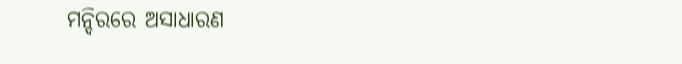ମନ୍ଦିରରେ ଅସାଧାରଣ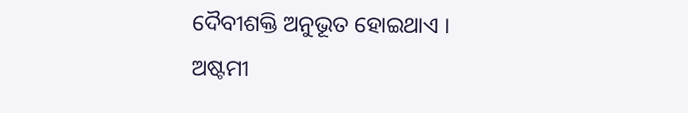ଦୈବୀଶକ୍ତି ଅନୁଭୂତ ହୋଇଥାଏ । ଅଷ୍ଟମୀ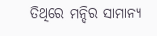ତିଥିରେ ମନ୍ଦିର ସାମାନ୍ୟ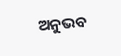ଅନୁଭବ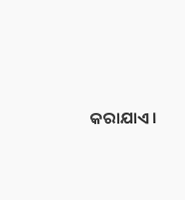କରାଯାଏ।